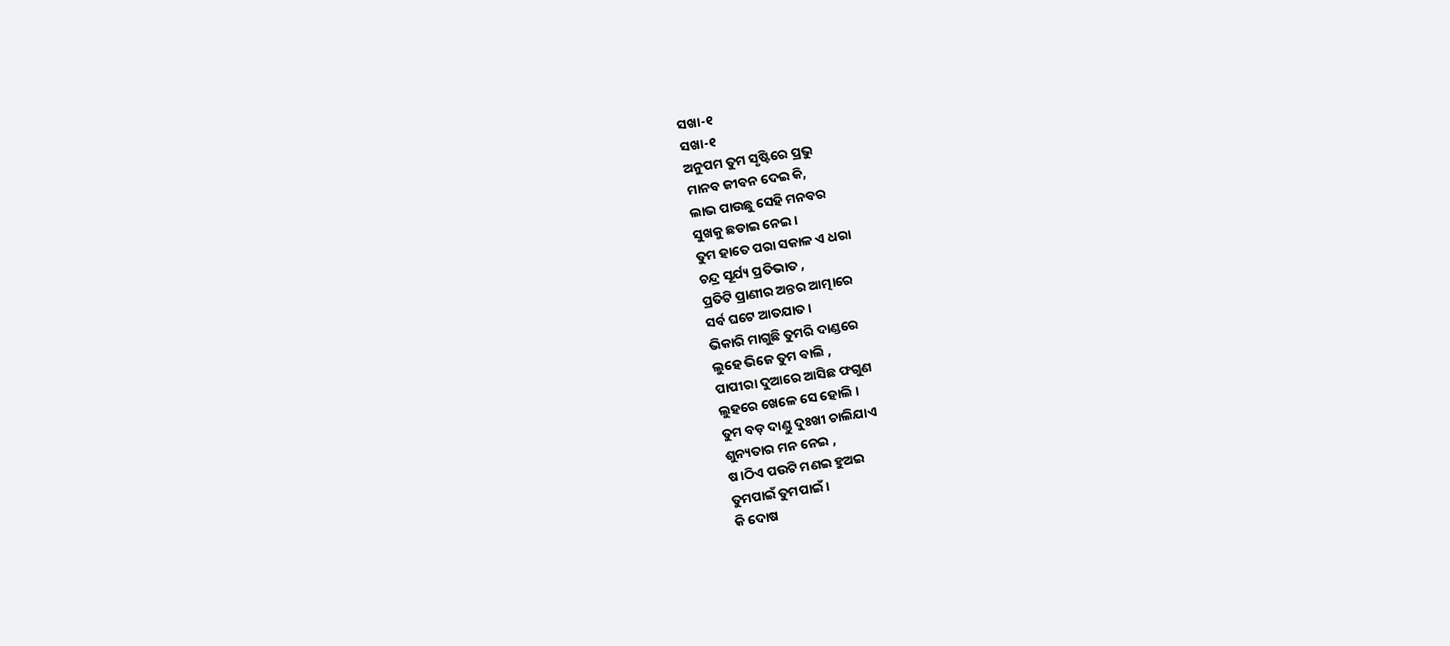ସଖା-୧
ସଖା-୧
ଅନୁପମ ତୁମ ସୃଷ୍ଟିରେ ପ୍ରଭୁ
ମାନବ ଜୀବନ ଦେଇ କି,
ଲାଭ ପାଉଛୁ ସେହି ମନବର
ସୁଖକୁ ଛଡାଇ ନେଇ ।
ତୁମ ହାତେ ପରା ସକାଳ ଏ ଧରା
ଚନ୍ଦ୍ର ସୂର୍ଯ୍ୟ ପ୍ରତିଭାତ ,
ପ୍ରତିଟି ପ୍ରାଣୀର ଅନ୍ତର ଆତ୍ମାରେ
ସର୍ବ ଘଟେ ଆତଯାତ ।
ଭିକାରି ମାଗୁଛି ତୁମରି ଦାଣ୍ଡରେ
ଲୁହେ ଭିଜେ ତୁମ ବାଲି ,
ପାପୀରା ଦୁଆରେ ଆସିଛ ଫଗୁଣ
ଲୁହରେ ଖେଳେ ସେ ହୋଲି ।
ତୁମ ବଡ଼ ଦାଣ୍ଡୁ ଦୁଃଖୀ ଚାଲିଯାଏ
ଶୁନ୍ୟତାର ମନ ନେଇ ,
ଷ।ଠିଏ ପଉଟି ମଣଇ ହୁଅଇ
ତୁମପାଇଁ ତୁମପାଇଁ ।
କି ଦୋଷ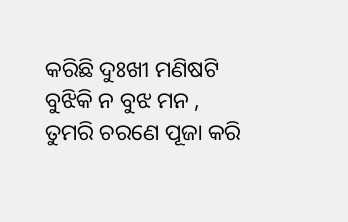କରିଛି ଦୁଃଖୀ ମଣିଷଟି
ବୁଝିକି ନ ବୁଝ ମନ ,
ତୁମରି ଚରଣେ ପୂଜା କରି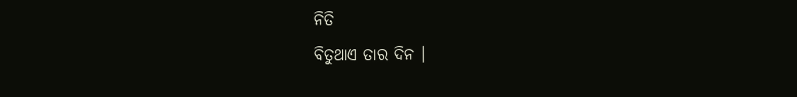ନିତି
ବିତୁଥାଏ ତାର ଦିନ ।